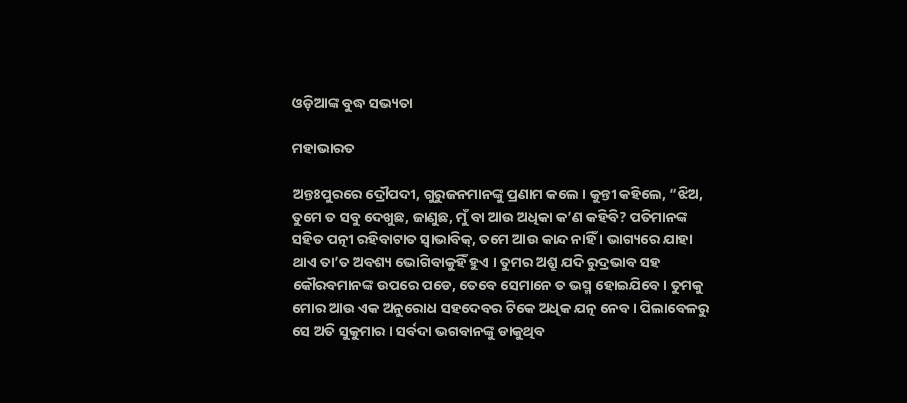ଓଡ଼ିଆଙ୍କ ବୁଦ୍ଧ ସଭ୍ୟତା

ମହାଭାରତ

ଅନ୍ତଃପୁରରେ ଦ୍ରୌପଦୀ, ଗୁରୁଜନମାନଙ୍କୁ ପ୍ରଣାମ କଲେ । କୁନ୍ତୀ କହିଲେ, “ଝିଅ, ତୁମେ ତ ସବୁ ଦେଖୁଛ, ଜାଣୁଛ, ମୁଁ ବା ଆଉ ଅଧିକା କ’ଣ କହିବି? ପତିମାନଙ୍କ ସହିତ ପତ୍ନୀ ରହିବାଟାତ ସ୍ୱାଭାବିକ୍, ତମେ ଆଉ କାନ୍ଦ ନାହିଁ । ଭାଗ୍ୟରେ ଯାହା ଥାଏ ତା’ତ ଅବଶ୍ୟ ଭୋଗିବାକୁହିଁ ହୁଏ । ତୁମର ଅଶ୍ରୁ ଯଦି ରୁଦ୍ରଭାବ ସହ କୌରବମାନଙ୍କ ଉପରେ ପଡେ, ତେବେ ସେମାନେ ତ ଭସ୍ମ ହୋଇଯିବେ । ତୁମକୁ ମୋର ଆଉ ଏକ ଅନୁରୋଧ ସହଦେବର ଟିକେ ଅଧିକ ଯତ୍ନ ନେବ । ପିଲାବେଳରୁ ସେ ଅତି ସୁକୁମାର । ସର୍ବଦା ଭଗବାନଙ୍କୁ ଡାକୁଥିବ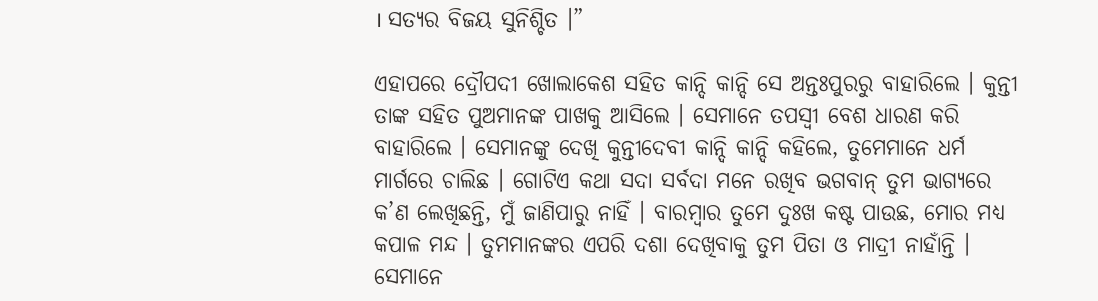। ସତ୍ୟର ବିଜୟ ସୁନିଶ୍ଚିତ ।”

ଏହାପରେ ଦ୍ରୌପଦୀ ଖୋଲାକେଶ ସହିତ କାନ୍ଦି କାନ୍ଦି ସେ ଅନ୍ତଃପୁରରୁ ବାହାରିଲେ । କୁନ୍ତୀ ତାଙ୍କ ସହିତ ପୁଅମାନଙ୍କ ପାଖକୁ ଆସିଲେ । ସେମାନେ ତପସ୍ୱୀ ବେଶ ଧାରଣ କରି ବାହାରିଲେ । ସେମାନଙ୍କୁ ଦେଖି କୁନ୍ତୀଦେବୀ କାନ୍ଦି କାନ୍ଦି କହିଲେ, ତୁମେମାନେ ଧର୍ମ ମାର୍ଗରେ ଚାଲିଛ । ଗୋଟିଏ କଥା ସଦା ସର୍ବଦା ମନେ ରଖିବ ଭଗବାନ୍ ତୁମ ଭାଗ୍ୟରେ କ’ଣ ଲେଖିଛନ୍ତି, ମୁଁ ଜାଣିପାରୁ ନାହିଁ । ବାରମ୍ବାର ତୁମେ ଦୁଃଖ କଷ୍ଟ ପାଉଛ, ମୋର ମଧ୍ୟ କପାଳ ମନ୍ଦ । ତୁମମାନଙ୍କର ଏପରି ଦଶା ଦେଖିବାକୁ ତୁମ ପିତା ଓ ମାଦ୍ରୀ ନାହାଁନ୍ତି । ସେମାନେ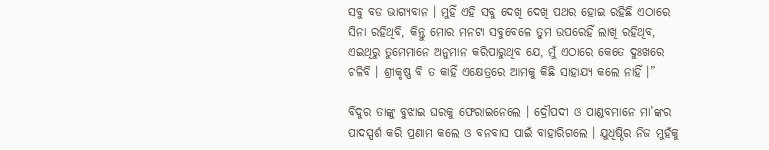ସବୁ ବଡ ଭାଗ୍ୟବାନ । ମୁହିଁ ଏହି ସବୁ ଦେଖି ଦେଖି ପଥର ହୋଇ ରହିଛି ଏଠାରେ ସିନା ରହିଥିବି, କିନ୍ତୁ ମୋର ମନଟା ସବୁବେଳେ ତୁମ ଉପରେହିଁ ଲାଖି ରହିଥିବ, ଏଇଥିରୁ ତୁମେମାନେ ଅନୁମାନ କରିପାରୁଥିବ ଯେ, ମୁଁ ଏଠାରେ କେତେ ଦୁଃଖରେ ଚଳିବି । ଶ୍ରୀକୃଷ୍ଣ ବି ତ କାହିଁ ଏକ୍ଷେତ୍ରରେ ଆମକୁ କିଛି ସାହାଯ୍ୟ କଲେ ନାହିଁ ।”

ବିଦୁର ତାଙ୍କୁ ବୁଝାଇ ଘରକୁ ଫେରାଇନେଲେ । ଦ୍ରୌପଦୀ ଓ ପାଣ୍ଡବମାନେ ମା’ଙ୍କର ପାଦସ୍ପର୍ଶ କରି ପ୍ରଣାମ କଲେ ଓ ବନବାସ ପାଇଁ ବାହାରିଗଲେ । ଯୁଧିଷ୍ଠିର ନିଜ ମୁହଁକୁ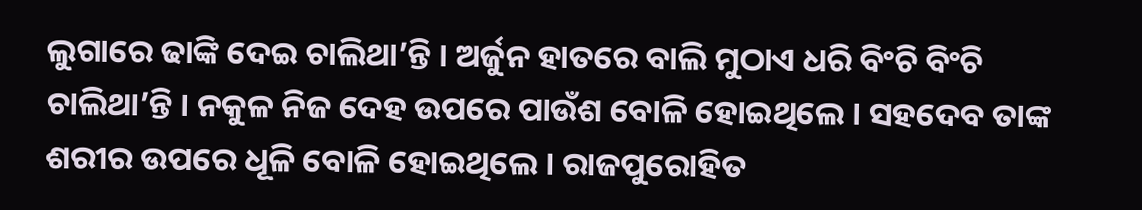ଲୁଗାରେ ଢାଙ୍କି ଦେଇ ଚାଲିଥା’ନ୍ତି । ଅର୍ଜୁନ ହାତରେ ବାଲି ମୁଠାଏ ଧରି ବିଂଚି ବିଂଚି ଚାଲିଥା’ନ୍ତି । ନକୁଳ ନିଜ ଦେହ ଉପରେ ପାଉଁଶ ବୋଳି ହୋଇଥିଲେ । ସହଦେବ ତାଙ୍କ ଶରୀର ଉପରେ ଧୂଳି ବୋଳି ହୋଇଥିଲେ । ରାଜପୁରୋହିତ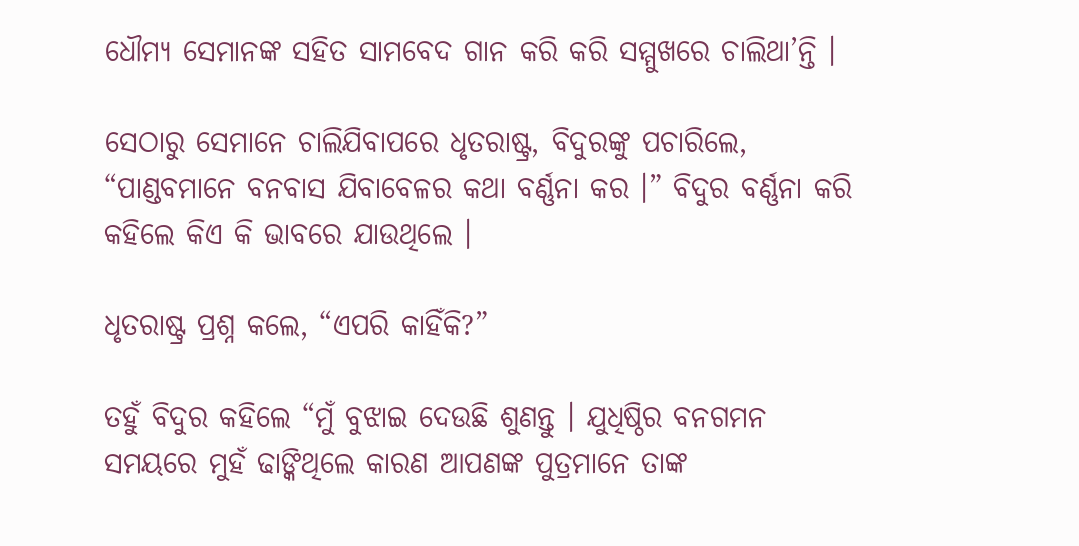ଧୌମ୍ୟ ସେମାନଙ୍କ ସହିତ ସାମବେଦ ଗାନ କରି କରି ସମ୍ମୁଖରେ ଚାଲିଥା’ନ୍ତି ।

ସେଠାରୁ ସେମାନେ ଚାଲିଯିବାପରେ ଧୃତରାଷ୍ଟ୍ର, ବିଦୁରଙ୍କୁ ପଚାରିଲେ, “ପାଣ୍ଡବମାନେ ବନବାସ ଯିବାବେଳର କଥା ବର୍ଣ୍ଣନା କର ।” ବିଦୁର ବର୍ଣ୍ଣନା କରି କହିଲେ କିଏ କି ଭାବରେ ଯାଉଥିଲେ ।

ଧୃତରାଷ୍ଟ୍ର ପ୍ରଶ୍ନ କଲେ, “ଏପରି କାହିଁକି?”

ତହୁଁ ବିଦୁର କହିଲେ “ମୁଁ ବୁଝାଇ ଦେଉଛି ଶୁଣନ୍ତୁ । ଯୁଧିଷ୍ଠିର ବନଗମନ ସମୟରେ ମୁହଁ ଢାଙ୍କିଥିଲେ କାରଣ ଆପଣଙ୍କ ପୁତ୍ରମାନେ ତାଙ୍କ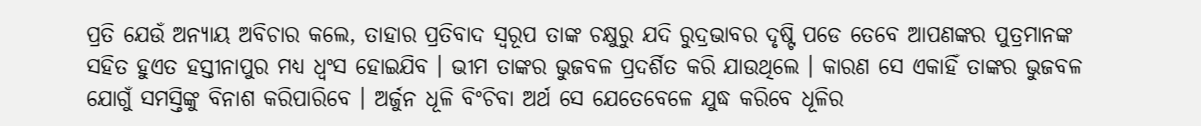ପ୍ରତି ଯେଉଁ ଅନ୍ୟାୟ ଅବିଚାର କଲେ, ତାହାର ପ୍ରତିବାଦ ସ୍ୱରୂପ ତାଙ୍କ ଚକ୍ଷୁରୁ ଯଦି ରୁଦ୍ରଭାବର ଦୃଷ୍ଟି ପଡେ ତେବେ ଆପଣଙ୍କର ପୁତ୍ରମାନଙ୍କ ସହିତ ହୁଏତ ହସ୍ତୀନାପୁର ମଧ୍ୟ ଧ୍ୱଂସ ହୋଇଯିବ । ଭୀମ ତାଙ୍କର ଭୁଜବଳ ପ୍ରଦର୍ଶିତ କରି ଯାଉଥିଲେ । କାରଣ ସେ ଏକାହିଁ ତାଙ୍କର ଭୁଜବଳ ଯୋଗୁଁ ସମସ୍ତିଙ୍କୁ ବିନାଶ କରିପାରିବେ । ଅର୍ଜୁନ ଧୂଳି ବିଂଚିବା ଅର୍ଥ ସେ ଯେତେବେଳେ ଯୁଦ୍ଧ କରିବେ ଧୂଳିର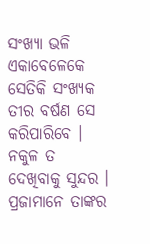ସଂଖ୍ୟା ଭଳି ଏକାବେଳେକେ ସେତିକି ସଂଖ୍ୟକ ତୀର ବର୍ଷଣ ସେ କରିପାରିବେ । ନକୁଳ ତ ଦେଖିବାକୁ ସୁନ୍ଦର । ପ୍ରଜାମାନେ ତାଙ୍କର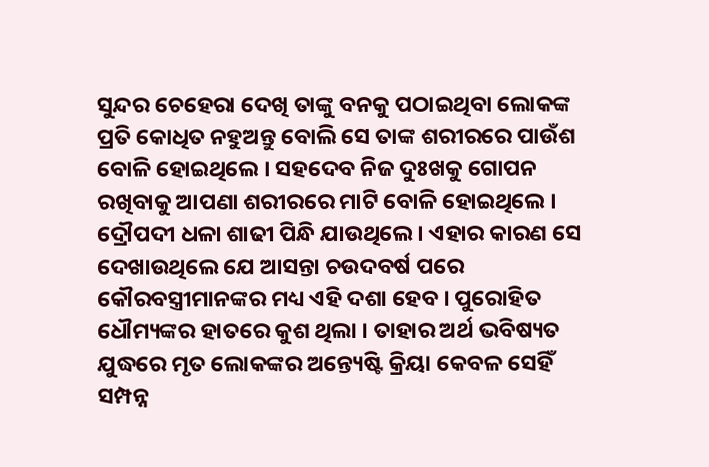ସୁନ୍ଦର ଚେହେରା ଦେଖି ତାଙ୍କୁ ବନକୁ ପଠାଇଥିବା ଲୋକଙ୍କ ପ୍ରତି କୋଧିତ ନହୁଅନ୍ତୁ ବୋଲି ସେ ତାଙ୍କ ଶରୀରରେ ପାଉଁଶ ବୋଳି ହୋଇଥିଲେ । ସହଦେବ ନିଜ ଦୁଃଖକୁ ଗୋପନ ରଖିବାକୁ ଆପଣା ଶରୀରରେ ମାଟି ବୋଳି ହୋଇଥିଲେ । ଦ୍ରୌପଦୀ ଧଳା ଶାଢୀ ପିନ୍ଧି ଯାଉଥିଲେ । ଏହାର କାରଣ ସେ ଦେଖାଉଥିଲେ ଯେ ଆସନ୍ତା ଚଉଦବର୍ଷ ପରେ କୌରବସ୍ତ୍ରୀମାନଙ୍କର ମଧ୍ୟ ଏହି ଦଶା ହେବ । ପୁରୋହିତ ଧୌମ୍ୟଙ୍କର ହାତରେ କୁଶ ଥିଲା । ତାହାର ଅର୍ଥ ଭବିଷ୍ୟତ ଯୁଦ୍ଧରେ ମୃତ ଲୋକଙ୍କର ଅନ୍ତ୍ୟେଷ୍ଟି କ୍ରିୟା କେବଳ ସେହିଁ ସମ୍ପନ୍ନ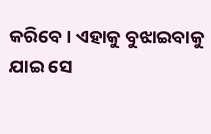କରିବେ । ଏହାକୁ ବୁଝାଇବାକୁ ଯାଇ ସେ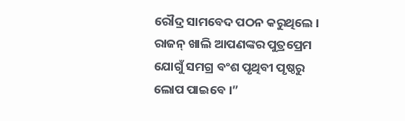ରୌଦ୍ର ସାମବେଦ ପଠନ କରୁଥିଲେ । ରାଜନ୍ ଖାଲି ଆପଣଙ୍କର ପୁତ୍ରପ୍ରେମ ଯୋଗୁଁ ସମଗ୍ର ବଂଶ ପୃଥିବୀ ପୃଷ୍ଠରୁ ଲୋପ ପାଇବେ ।”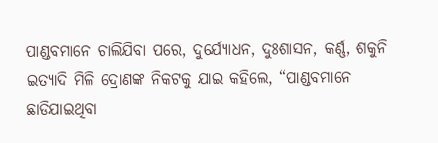ପାଣ୍ଡବମାନେ ଚାଲିଯିବା ପରେ, ଦୁର୍ଯ୍ୟୋଧନ, ଦୁଃଶାସନ, କର୍ଣ୍ଣ, ଶକୁନି ଇତ୍ୟାଦି ମିଳି ଦ୍ରୋଣଙ୍କ ନିକଟକୁ ଯାଇ କହିଲେ, “ପାଣ୍ଡବମାନେ ଛାଡିଯାଇଥିବା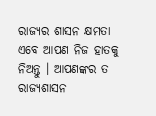ରାଜ୍ୟର ଶାସନ କ୍ଷମତା ଏବେ ଆପଣ ନିଜ ହାତକୁ ନିଅନ୍ତୁ । ଆପଣଙ୍କର ତ ରାଜ୍ୟଶାସନ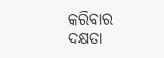କରିବାର ଦକ୍ଷତା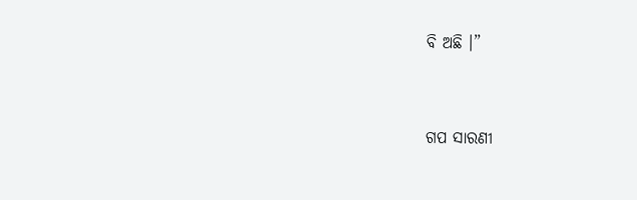ବି ଅଛି ।”


ଗପ ସାରଣୀ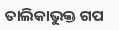ତାଲିକାଭୁକ୍ତ ଗପ